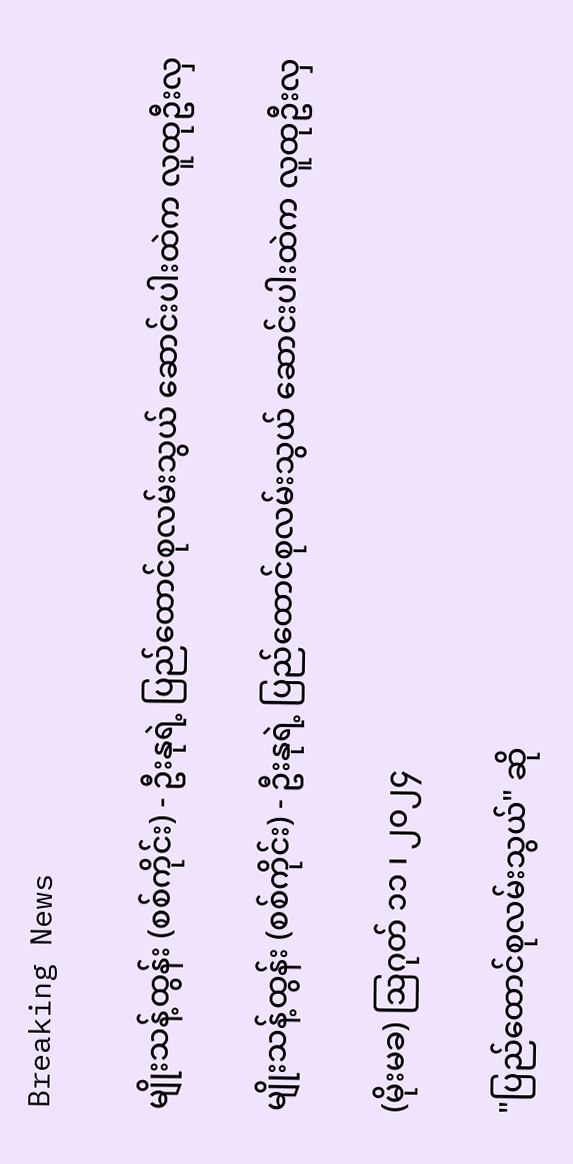Breaking News

မျိုးသန့်ထွန်း (စစ်ကိုင်း) - ဦးနုရဲ့ ပြည်ထောင်စုလမ်းသွယ် ဆောင်းပါးထဲက လူထုဦးလှ

မျိုးသန့်ထွန်း (စစ်ကိုင်း) - ဦးနုရဲ့ ပြည်ထောင်စုလမ်းသွယ် ဆောင်းပါးထဲက လူထုဦးလှ

(မိုးမခ) ဩဂုတ် ၁၁ ၊ ၂၀၂၄

"ပြည်ထောင်စုလမ်းသွယ်" ဆို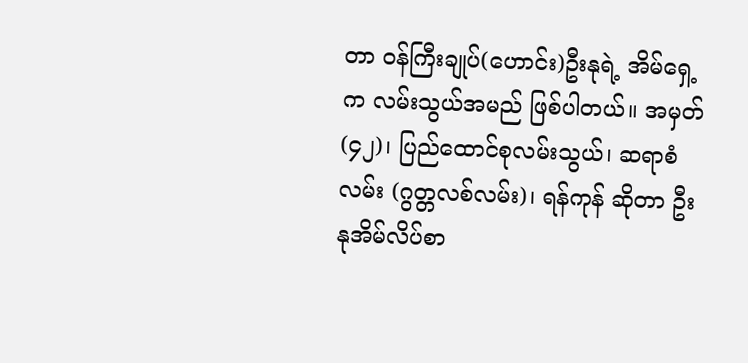တာ ဝန်ကြီးချုပ်(ဟောင်း)ဦးနုရဲ့ အိမ်ရှေ့က လမ်းသွယ်အမည် ဖြစ်ပါတယ်။ အမှတ်(၄၂)၊ ပြည်ထောင်စုလမ်းသွယ်၊ ဆရာစံလမ်း (ဂွတ္တလစ်လမ်း)၊ ရန်ကုန် ဆိုတာ ဦးနုအိမ်လိပ်စာ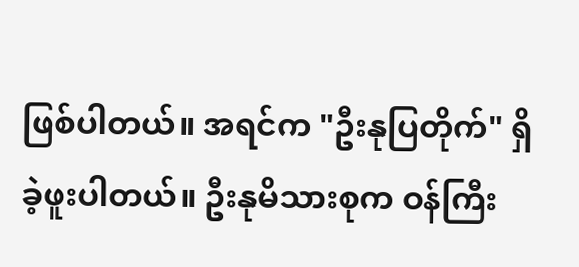ဖြစ်ပါတယ်။ အရင်က "ဦးနုပြတိုက်" ရှိခဲ့ဖူးပါတယ်။ ဦးနုမိသားစုက ဝန်ကြီး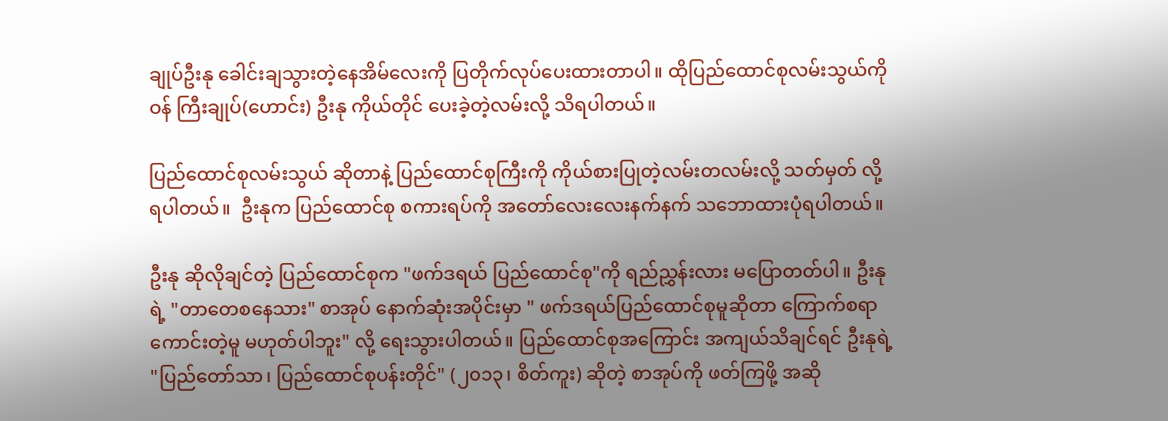ချုပ်ဦးနု ခေါင်းချသွားတဲ့‌နေအိမ်‌လေးကို ပြတိုက်လုပ်ပေးထားတာပါ။ ထိုပြည်‌ထောင်စုလမ်းသွယ်ကို ဝန် ကြီးချုပ်(ဟောင်း) ဦးနု ကိုယ်တိုင် ပေးခဲ့တဲ့လမ်းလို့ သိရပါတယ်။

ပြည်ထောင်စုလမ်းသွယ် ဆိုတာနဲ့ ပြည်ထောင်စုကြီးကို ကိုယ်စားပြုတဲ့လမ်းတလမ်းလို့ သတ်မှတ် လို့ ရပါတယ်။  ဦးနုက ပြည်‌ထောင်စု စကားရပ်ကို အတော်‌လေး‌လေးနက်နက် သဘောထားပုံရပါတယ်။

ဦးနု ဆိုလိုချင်တဲ့ ပြည်ထောင်စုက "ဖက်ဒရယ် ပြည်ထောင်စု"ကို ရည်ညွှန်းလား မပြောတတ်ပါ။ ဦးနုရဲ့ "တာတေစနေသား" စာအုပ် နောက်ဆုံးအပိုင်းမှာ " ဖက်ဒရယ်ပြည်ထောင်စုမူဆိုတာ ကြောက်စရာကောင်းတဲ့မူ မဟုတ်ပါဘူး" လို့ ရေးသွားပါတယ်။ ပြည်ထောင်စုအကြောင်း အကျယ်သိချင်ရင် ဦးနုရဲ့  "ပြည်တော်သာ၊ ပြည်ထောင်စုပန်းတိုင်" (၂၀၁၃၊ စိတ်ကူး) ဆိုတဲ့ စာအုပ်ကို ဖတ်ကြဖို့ အဆို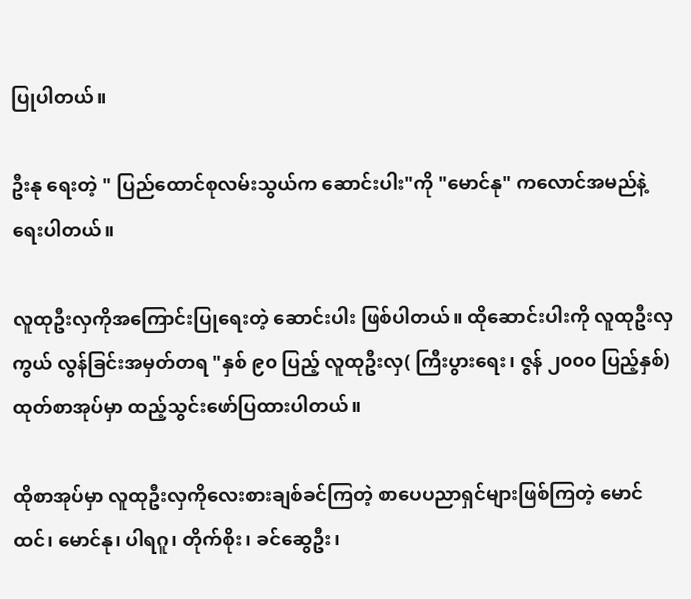ပြုပါတယ်။

ဦးနု ရေးတဲ့ " ပြည်ထောင်စုလမ်းသွယ်က ဆောင်းပါး"ကို "မောင်နု" ကလောင်အမည်နဲ့‌ ရေးပါတယ်။

လူထုဦးလှကိုအကြောင်းပြုရေးတဲ့ ဆောင်းပါး ဖြစ်ပါတယ်။ ထိုဆောင်းပါးကို လူထုဦးလှကွယ် လွန်ခြင်းအမှတ်တရ "နှစ် ၉၀ ပြည့် လူထုဦးလှ( ကြီးပွားရေး၊ ဇွန် ၂၀၀၀ ပြည့်နှစ်) ထုတ်စာအုပ်မှာ ထည့်သွင်းဖော်ပြထားပါတယ်။

ထိုစာအုပ်မှာ လူထုဦးလှကိုလေးစားချစ်ခင်ကြတဲ့ စာပေပညာရှင်များဖြစ်ကြတဲ့ မောင်ထင်၊ မောင်နု၊ ပါရဂူ၊ တိုက်စိုး၊ ခင်ဆွေဦး၊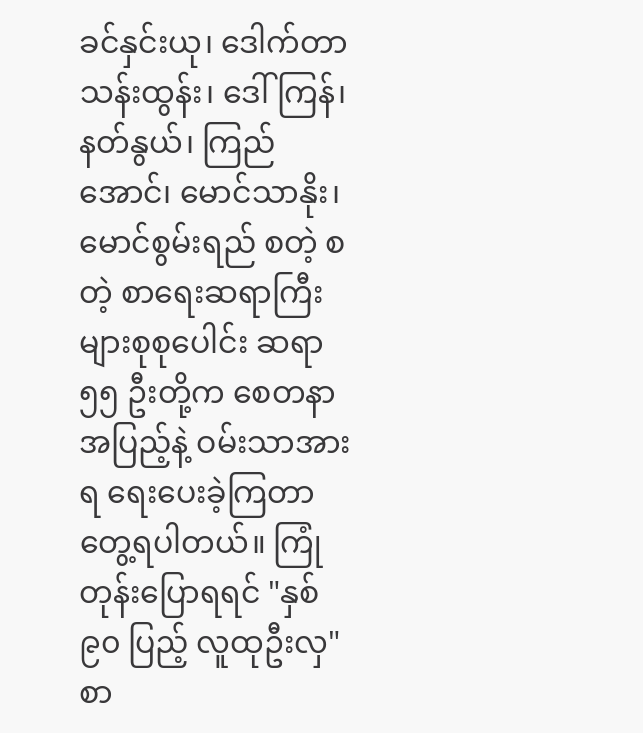ခင်နှင်းယု၊ ဒေါက်တာသန်းထွန်း၊‌ ဒေါ်ကြန်၊ နတ်နွယ်၊ ကြည်အောင်၊ မောင်သာနိုး၊ မောင်စွမ်းရည် စတဲ့ စတဲ့ စာရေးဆရာကြီးများစုစု‌ပေါင်း ဆရာ ၅၅ ဦးတို့က စေတနာအပြည့်နဲ့ ဝမ်းသာအားရ ရေးပေးခဲ့ကြတာ‌ တွေ့ရပါတယ်။ ကြုံတုန်းပြောရရင် "နှစ် ၉၀ ပြည့် လူထုဦးလှ" စာ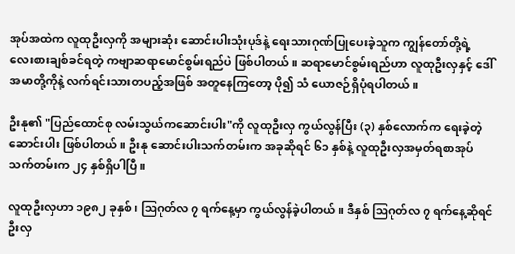အုပ်အထဲက လူထုဦးလှကို အများဆုံး ဆောင်းပါးသုံးပုဒ်နဲ့ ရေးသားဂုဏ်ပြုပေးခဲ့သူက ကျွန်တော်တို့ရဲ့‌ လေးစားချစ်ခင်ရတဲ့ ကဗျာဆရာမောင်စွမ်းရည်ပဲ ဖြစ်ပါတယ်။ ဆရာမောင်စွမ်းရည်ဟာ လူထုဦးလှနှင့် ဒေါ်အမာတို့ကိုနဲ့ လက်ရင်းသားတပည့်အဖြစ် အတူနေကြ‌တော့ ပို၍ သံ ယောဇဉ်ရှိပုံရပါတယ်။

ဦးနု၏ "ပြည်ထောင်စု လမ်းသွယ်ကဆောင်းပါး"ကို လူထုဦးလှ ကွယ်လွန်ပြီး (၃) နှစ်လောက်က ရေးခဲ့တဲ့ဆောင်းပါး ဖြစ်ပါတယ်။ ဦးနု ဆောင်းပါးသက်တမ်းက အခုဆိုရင် ၆၁ နှစ်နဲ့ လူထုဦးလှအမှတ်ရစာအုပ်သက်တမ်းက ၂၄ နှစ်ရှိပါပြီ။

လူထုဦးလှဟာ ၁၉၈၂ ခုနှစ်၊ ဩဂုတ်လ ၇ ရက်နေ့မှာ ကွယ်လွန်ခဲ့ပါတယ်။ ဒီနှစ် ဩဂုတ်လ ၇ ရက်နေ့ဆိုရင် ဦးလှ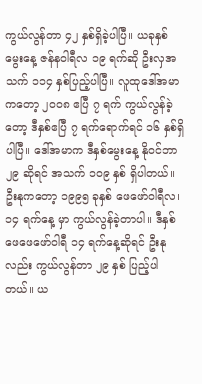ကွယ်လွန်တာ ၄၂ နှစ်ရှိခဲ့ပါပြီ။ ယခုနှစ်မွေးနေ့ ဇန်နဝါရီလ ၁၉ ရက်ဆို ဦးလှအသက် ၁၁၄ နှစ်ပြည့်ပါပြီ။ လူထုဒေါ်အမာကတော့ ၂၀၀၈ ဧပြီ ၇ ရက် ကွယ်လွန်ခဲ့တော့ ဒီနှစ်ဧပြီ ၇ ရက်ရောက်ရင် ၁၆ နှစ်ရှိပါပြီ။ ဒေါ်အမာက ဒီနှစ်မွေးနေ့ နိုဝင်ဘာ ၂၉ ဆိုရင် အသက် ၁၀၉ နှစ် ရှိပါတယ်။ ဦးနုကတော့ ၁၉၉၅ ခုနှစ် ဖေဖော်ဝါရီလ၊ ၁၄ ရက်နေ့ မှာ ကွယ်လွန်ခဲ့တာပါ။ ဒီနှစ် ဖေဖေဖော်ဝါရီ ၁၄ ရက်နေ့ဆိုရင် ဦးနုလည်း ကွယ်လွန်တာ ၂၉ နှစ် ပြည့်ပါတယ်။ ယ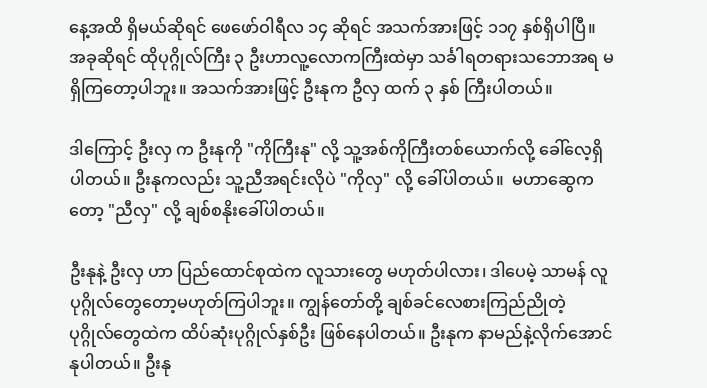နေ့အထိ ရှိမယ်ဆိုရင် ဖေဖော်ဝါရီလ ၁၄ ဆိုရင် အသက်အားဖြင့် ၁၁၇ နှစ်ရှိပါပြီ။ အခုဆိုရင် ထိုပုဂ္ဂိုလ်ကြီး ၃ ဦးဟာလူ့လောကကြီးထဲမှာ သင်္ခါရတရားသဘောအရ မရှိကြတော့ပါဘူး။ အသက်အားဖြင့် ဦးနုက ဦလှ ထက် ၃ နှစ် ကြီးပါတယ်။

ဒါကြောင့် ဦးလှ က ဦးနုကို "ကိုကြီးနု" လို့ သူ့အစ်ကိုကြီးတစ်ယောက်လို့ ခေါ်လေ့ရှိပါတယ်။ ဦးနုကလည်း သူ့ညီအရင်းလိုပဲ "ကိုလှ" လို့ ခေါ်‌ပါတယ်။  မဟာဆွေကတော့ "ညီလှ" လို့ ချစ်စနိုးခေါ်ပါတယ်။

ဦးနုနဲ့ ဦးလှ ဟာ ပြည်ထောင်စုထဲက လူသားတွေ မဟုတ်ပါလား၊ ဒါပေမဲ့ သာမန် လူပုဂ္ဂိုလ်တွေတော့မဟုတ်ကြပါဘူး။ ကျွန်တော်တို့ ချစ်ခင်လေစားကြည်ညိုတဲ့ ပုဂ္ဂိုလ်‌တွေထဲက ထိပ်ဆုံးပုဂ္ဂိုလ်နှစ်ဦး ဖြစ်‌နေပါတယ်။ ဦးနုက နာမည်နဲ့လိုက်အောင် နုပါတယ်။ ဦးနု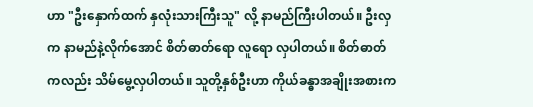ဟာ "ဦးနှောက်ထက် နှလုံးသားကြီးသူ" လို့ နာမည်ကြီးပါတယ်။ ဦးလှက နာမည်နဲ့လိုက်အောင် စိတ်‌ဓာတ်‌ရော လူရော လှပါတယ်။ စိတ်ဓာတ်ကလည်း သိမ်‌မွေ့လှပါတယ်။ သူတို့နှစ်ဦးဟာ ကိုယ်‌ခန္ဓာအချိုးအစားက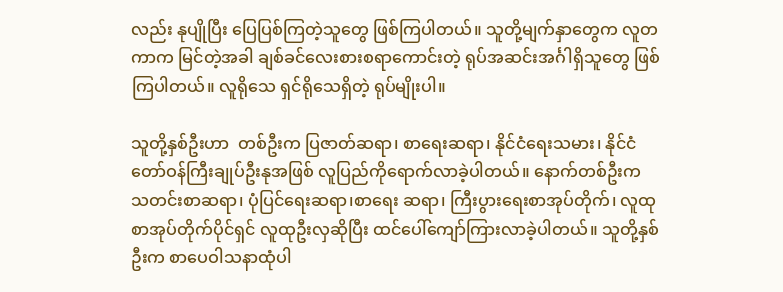လည်း နုပျိုပြီး ပြေပြစ်ကြတဲ့သူတွေ ဖြစ်ကြပါတယ်။ သူတို့မျက်နှာတွေက လူတကာက မြင်တဲ့အခါ ချစ်ခင်‌လေးစားစရာကောင်းတဲ့ ရုပ်အဆင်းအင်္ဂါရှိသူတွေ ဖြစ်ကြပါတယ်။ လူရိုသေ ရှင်ရိုသေရှိတဲ့ ရုပ်မျိုးပါ။

သူတို့နှစ်ဦးဟာ  တစ်ဦးက ပြဇာတ်ဆရာ၊ စာရေးဆရာ၊ နိုင်ငံ‌ရေးသမား၊ နိုင်ငံတော်ဝန်ကြီးချုပ်ဦးနုအဖြစ် လူပြည်ကိုရောက်လာခဲ့ပါတယ်။ နောက်တစ်ဦးက သတင်းစာဆရာ၊ ပုံပြင်‌ရေးဆရာ၊စာရေး ဆရာ၊ ကြီးပွားရေးစာအုပ်တိုက်၊ လူထုစာအုပ်တိုက်ပိုင်ရှင် လူထုဦးလှဆိုပြီး ထင်ပေါ်ကျော်ကြားလာခဲ့ပါတယ်။ သူတို့နှစ်ဦးက စာပေဝါသနာထုံပါ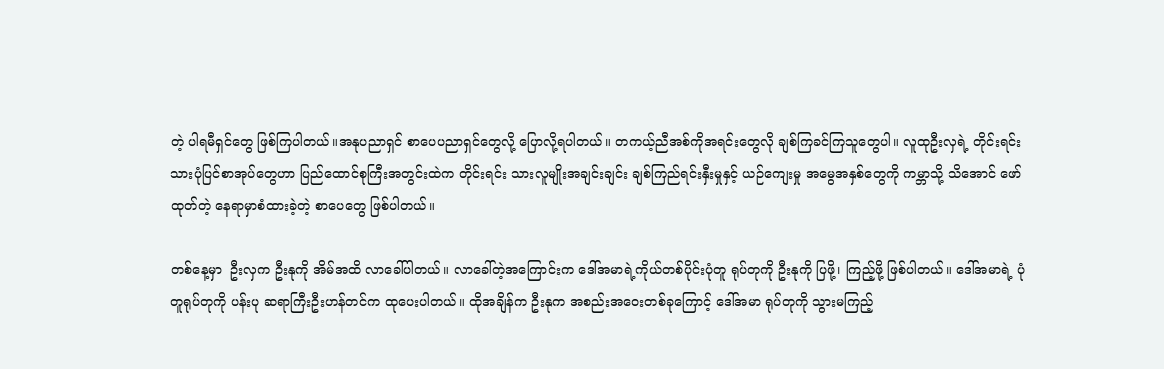တဲ့ ပါရမီရှင်‌တွေ ဖြစ်ကြပါတယ်။အနုပညာရှင် စာပေပညာရှင်တွေလို့ ပြောလို့ရပါတယ်။ တကယ့်ညီအစ်ကိုအရင်းတွေလို ချစ်ကြခင်ကြသူတွေပါ။ လူထုဦးလှရဲ့ တိုင်းရင်းသားပုံပြင်စာအုပ်တွေဟာ ပြည်ထောင်စုကြီးအတွင်းထဲက တိုင်းရင်း သားလူမျိုးအချင်းချင်း ချစ်ကြည်ရင်းနှီးမှုနှင့် ယဉ်ကျေးမှု အမွေအနှစ်တွေကို ကမ္ဘာသို့ သိအောင် ဖော်ထုတ်တဲ့ နေရာမှာစံထားခဲ့တဲ့ စာပေတွေ ဖြစ်ပါတယ်။

တစ်နေ့မှာ  ဦးလှက ဦးနုကို အိမ်အထိ လာခေါ်ပါတယ်။ လာ‌ခေါ်တဲ့အ‌ကြောင်းက ဒေါ်အမာရဲ့ကိုယ်တစ်ပိုင်းပုံတူ ရုပ်တုကို ဦးနုကို ပြဖို့၊ ကြည့်ဖို့ ဖြစ်ပါတယ်။ ဒေါ်အမာရဲ့ ပုံတူရုပ်တုကို ပန်းပု ဆရာကြီးဦးဟန်တင်က ထုပေးပါတယ်။ ထိုအချိန်က ဦးနုက အစည်းအဝေးတစ်ခုကြောင့် ဒေါ်အမာ ရုပ်တုကို သွားမကြည့်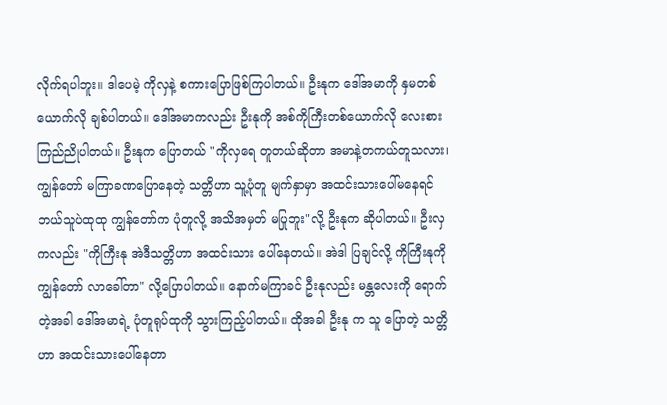လိုက်ရပါဘူး။ ဒါပေမဲ့ ကိုလှနဲ့ စကားပြောဖြစ်ကြပါတယ်။ ဦးနုက ဒေါ်အမာကို နှမတစ်ယောက်လို ချစ်ပါတယ်။ ဒေါ်အမာကလည်း ဦးနုကို အစ်ကိုကြီးတစ်ယောက်လို လေးစားကြည်ညိုပါတယ်။ ဦးနုက ပြောတယ် "ကိုလှရေ တူတယ်ဆိုတာ အမာနဲ့တကယ်တူသလား၊ ကျွန်တော် မကြာခဏပြောနေတဲ့ သတ္တိဟာ သူ့ပုံတူ မျက်နှာမှာ အထင်းသားပေါ်မနေရင်ဘယ်သူပဲထုထု ကျွန်တော်က ပုံတူလို့ အသိအမှတ် မပြုဘူး"လို့ ဦးနုက ဆိုပါတယ်။ ဦးလှကလည်း "ကိုကြီးနု အဲဒီသတ္တိဟာ အထင်းသား ပေါ်နေတယ်။ အဲဒါ ပြချင်လို့ ကိုကြီးနုကို ကျွန်တော် လာခေါ်တာ" လို့ပြောပါတယ်။ နောက်မကြာခင် ဦးနုလည်း မန္တလေးကို ရောက်တဲ့အခါ ဒေါ်အမာရဲ့ ပုံတူရုပ်ထုကို သွားကြည့်ပါတယ်။ ထိုအခါ ဦးနု က သူ ပြောတဲ့ သတ္တိဟာ အထင်းသားပေါ်နေတာ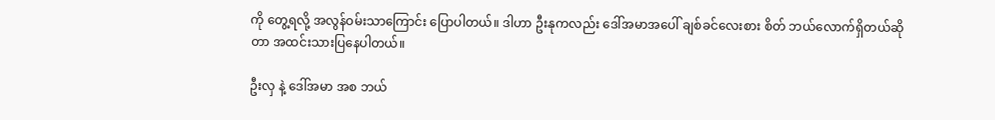ကို တွေ့ရလို့ အလွန်ဝမ်းသာကြောင်း ပြောပါတယ်။ ဒါဟာ ဦးနုကလည်း ဒေါ်အမာအပေါ် ချစ်ခင်လေးစား စိတ် ဘယ်လောက်ရှိတယ်ဆိုတာ အထင်းသားပြနေပါတယ်။

ဦးလှ နဲ့‌ ဒေါ်အမာ အစ ဘယ်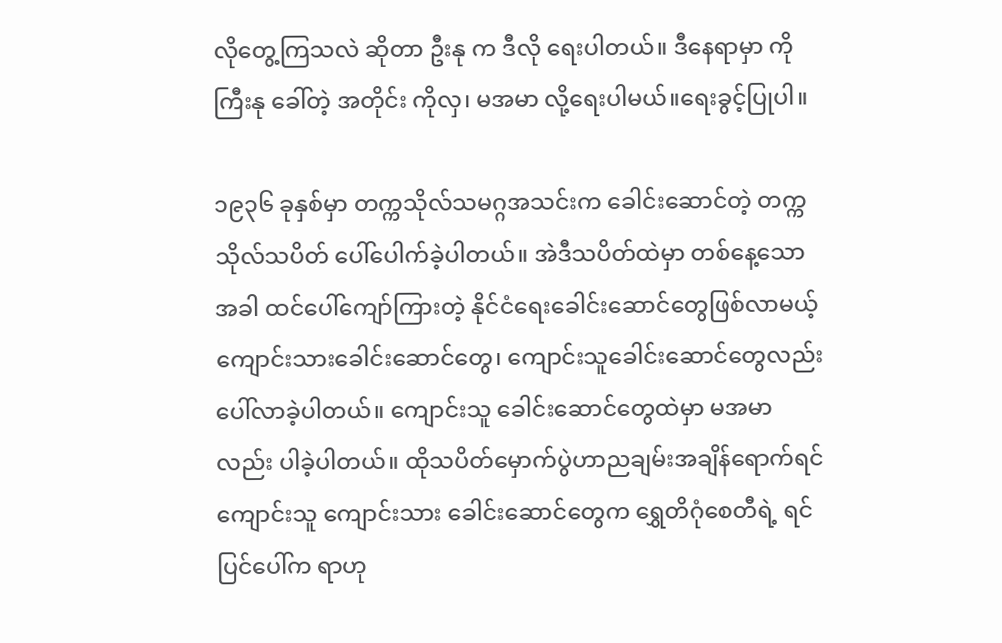လိုတွေ့ကြသလဲ ‌ဆိုတာ ဦးနု က ဒီလို ရေးပါတယ်။ ဒီ‌နေရာမှာ ကိုကြီးနု ခေါ်တဲ့ အတိုင်း ကိုလှ၊ မအမာ လို့ရေးပါမယ်။ရေးခွင့်ပြုပါ။

၁၉၃၆ ခုနှစ်မှာ တက္ကသိုလ်သမဂ္ဂအသင်းက‌ ခေါင်းဆောင်တဲ့ တက္ကသိုလ်သပိတ် ပေါ်ပေါက်ခဲ့ပါတယ်။ အဲဒီသပိတ်ထဲမှာ တစ်နေ့သောအခါ ထင်ပေါ်ကျော်ကြားတဲ့ နိုင်ငံရေးခေါင်းဆောင်တွေဖြစ်လာမယ့် ကျောင်းသားခေါင်းဆောင်တွေ၊ ကျောင်းသူခေါင်းဆောင်တွေလည်း ပေါ်လာခဲ့ပါတယ်။ ကျောင်းသူ ခေါင်းဆောင်တွေထဲမှာ မအမာလည်း ပါခဲ့ပါတယ်။ ထိုသပိတ်‌မှောက်ပွဲဟာညချမ်းအချိန်ရောက်ရင် ကျောင်းသူ ကျောင်းသား ခေါင်းဆောင်တွေက ရွှေတိဂုံစေတီရဲ့ ရင်ပြင်ပေါ်က ရာဟု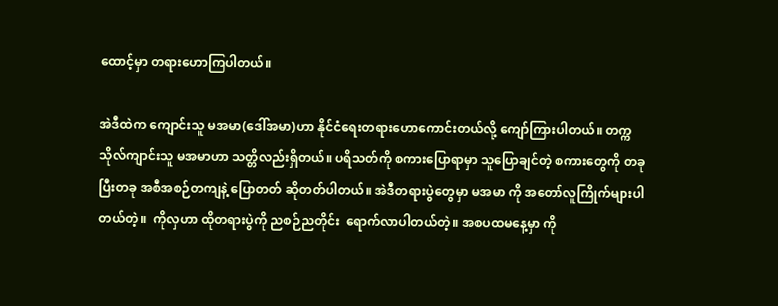ထောင့်မှာ တရားဟောကြပါတယ်။

အဲဒီထဲက ကျောင်းသူ မအမာ(ဒေါ်အမာ)ဟာ နိုင်ငံရေးတရားဟောကောင်းတယ်လို့ ကျော်ကြားပါတယ်။ တက္ကသိုလ်ကျာင်းသူ မအမာဟာ သတ္တိလည်းရှိတယ်။ ပရိသတ်ကို စကားပြောရာမှာ သူပြောချင်တဲ့ စကားတွေကို တခုပြီးတခု အစီအစဉ်တကျနဲ့ ပြောတတ် ဆိုတတ်ပါတယ်။ အဲဒီတရားပွဲ‌တွေမှာ မအမာ ကို အတော်လူကြိုက်များပါတယ်တဲ့။  ကိုလှဟာ ထိုတရားပွဲကို ညစဉ်ညတိုင်း  ‌ရောက်လာပါတယ်တဲ့။ အစပထမနေ့မှာ ကို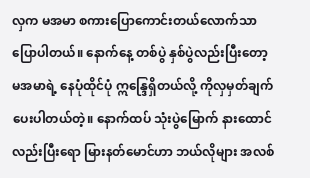လှက မအမာ စကားပြောကောင်းတယ်လောက်သာပြောပါတယ်။ နောက်နေ့ တစ်ပွဲ နှစ်ပွဲလည်းပြီးတော့ မအမာရဲ့ နေပုံထိုင်ပုံ ဣန္ဒြေရှိတယ်လို့ ကိုလှမှတ်ချက်ပေးပါတယ်တဲ့။ နောက်ထပ် သုံးပွဲမြောက် နားထောင်လည်းပြီးရော မြားနတ်မောင်ဟာ ဘယ်လိုများ အလစ်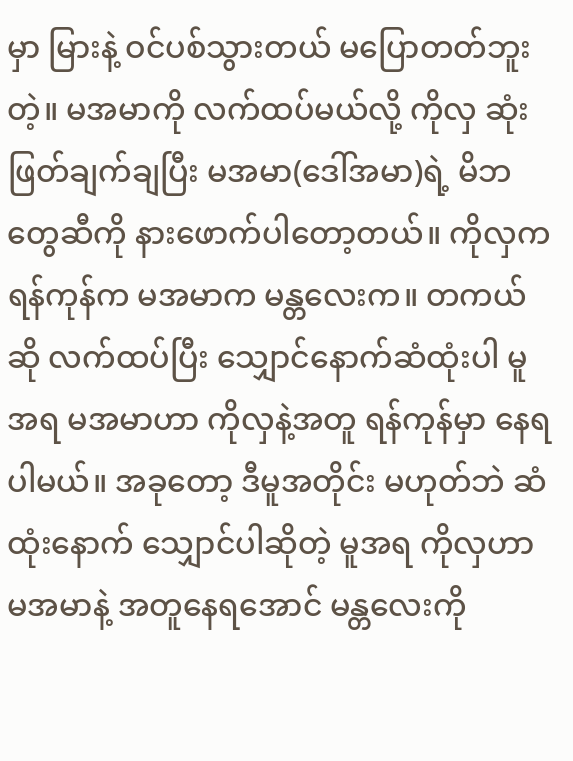မှာ မြားနဲ့ ဝင်ပစ်သွားတယ် မပြောတတ်ဘူးတဲ့။‌ မအမာကို လက်ထပ်မယ်လို့ ကိုလှ ဆုံးဖြတ်ချက်ချပြီး မအမာ(ဒေါ်အမာ)ရဲ့ မိဘတွေဆီကို နားဖောက်ပါ‌တော့တယ်။ ကိုလှက ရန်ကုန်က မအမာက မန္တလေးက။ တကယ်ဆို လက်ထပ်ပြီး သျှောင်နောက်ဆံထုံးပါ မူအရ မအမာဟာ ကိုလှနဲ့အတူ ရန်ကုန်မှာ နေရပါမယ်။ အခုတော့ ဒီမူအတိုင်း မဟုတ်ဘဲ ဆံထုံးနောက် သျှောင်ပါဆိုတဲ့ မူအရ ကိုလှဟာ မအမာနဲ့ အတူနေရအောင် မန္တလေးကို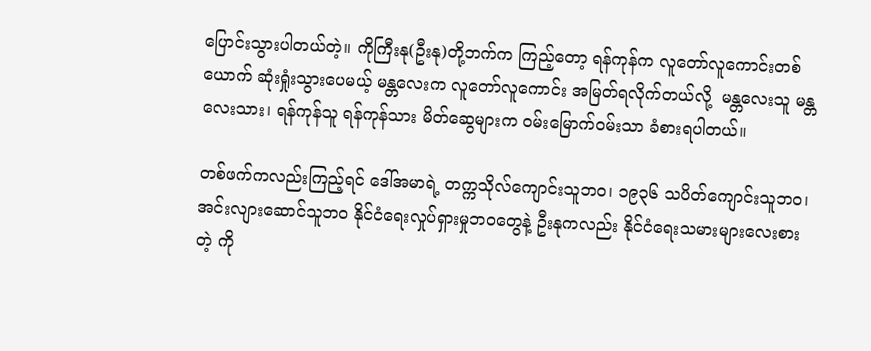ပြောင်းသွားပါတယ်တဲ့။ ကိုကြီးနု(ဦးနု)တို့ဘက်က ကြည့်တော့ ရန်ကုန်က လူတော်လူကောင်းတစ်ယောက် ဆုံးရှုံးသွားပေမယ့် မန္တလေးက လူတော်လူကောင်း အမြတ်ရလိုက်တယ်လို့  မန္တလေးသူ မန္တလေးသား၊ ရန်ကုန်သူ ရန်ကုန်သား မိတ်ဆွေများက ဝမ်းမြောက်ဝမ်းသာ ခံစားရပါတယ်။

တစ်ဖက်ကလည်းကြည့်ရင် ဒေါ်အမာရဲ့ တက္ကသိုလ်ကျောင်းသူဘဝ၊ ၁၉၃၆ သပိတ်ကျောင်းသူဘဝ၊ အင်းလျားဆောင်သူဘဝ နိုင်ငံရေးလှုပ်ရှားမှုဘဝတွေနဲ့ ဦးနုကလည်း နိုင်ငံရေးသမားများလေးစားတဲ့ ကို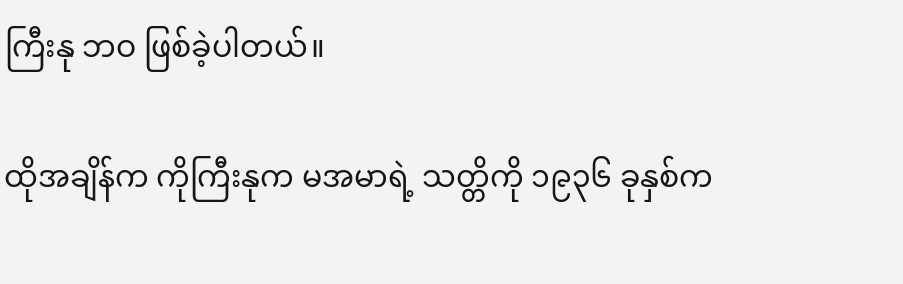ကြီးနု ဘဝ ဖြစ်ခဲ့ပါတယ်။

ထိုအချိန်က ကိုကြီးနုက မအမာရဲ့ သတ္တိကို ၁၉၃၆ ခုနှစ်က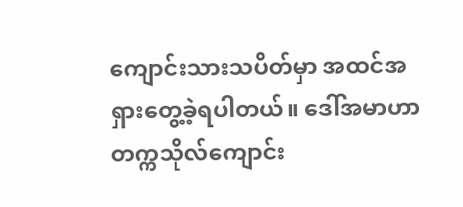ကျောင်းသားသပိတ်မှာ အထင်အရှားတွေ့ခဲ့ရပါတယ်။ ဒေါ်အမာဟာ တက္ကသိုလ်ကျောင်း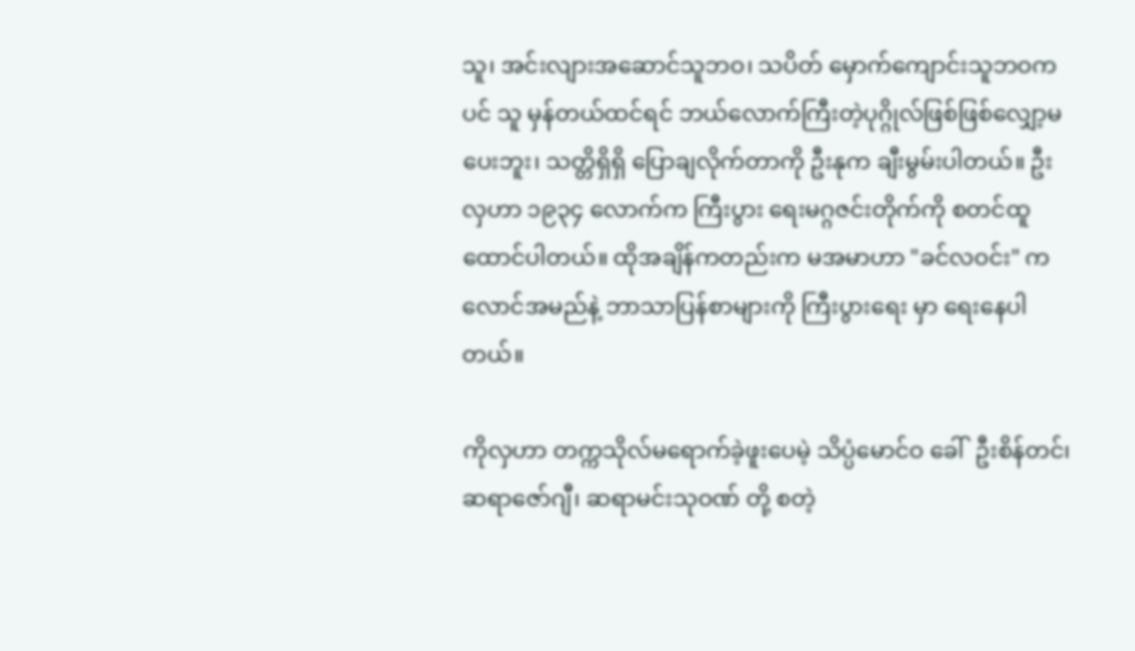သူ၊ အင်းလျားအ‌ဆောင်သူဘဝ၊ သပိတ် မှောက်ကျောင်းသူဘဝကပင် သူ မှန်တယ်ထင်ရင် ဘယ်လောက်ကြီးတဲ့ပုဂ္ဂိုလ်ဖြစ်ဖြစ်လျှော့မပေးဘူး၊ သတ္တိရှိရှိ ပြောချလိုက်တာကို ဦးနုက‌ ချီးမွမ်းပါတယ်။ ဦးလှဟာ ၁၉၃၄ လောက်က ကြီးပွား ရေးမဂ္ဂဇင်းတိုက်ကို စတင်ထူထောင်ပါတယ်။ ထိုအချိန်ကတည်းက မအမာဟာ "ခင်လဝင်း" ကလောင်အမည်နဲ့ ဘာသာပြန်စာများကို ကြီးပွားရေး မှာ ရေးနေပါတယ်။

ကိုလှဟာ တက္ကသိုလ်မ‌ရောက်ခဲ့ဖူးပေမဲ့ သိပ္ပံမောင်ဝ ခေါ်  ဦးစိန်တင်၊ ဆရာဇော်ဂျီ၊ ဆရာမင်းသုဝဏ် တို့ စတဲ့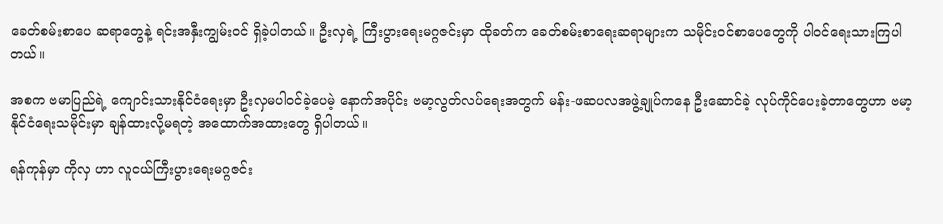ခေတ်စမ်းစာပေ ဆရာတွေနဲ့ ရင်းအနှီးကျွမ်းဝင် ရှိခဲ့ပါတယ်။ ဦးလှရဲ့ ကြီးပွား‌ရေးမဂ္ဂဇင်းမှာ ထိုခတ်က ခေတ်စမ်းစာ‌ရေးဆရာများက သမိုင်းဝင်စာပေတွေကို ပါဝင်ရေးသားကြပါတယ်။

အစက ဗမာပြည်ရဲ့ ကျောင်းသားနိုင်ငံရေးမှာ ဦးလှမပါဝင်ခဲ့ပေမဲ့ နောက်အပိုင်း ဗမာ့လွတ်လပ်ရေးအတွက် မန်း-ဖဆပလအဖွဲ့ချုပ်က‌နေ ဦးဆောင်ခဲ့ လုပ်ကိုင်ပေးခဲ့တာတွေဟာ ဗမာ့နိုင်ငံရေးသမိုင်းမှာ ချန်ထားလို့မရတဲ့ အထောက်အထားတွေ ရှိပါတယ်။

ရန်ကုန်မှာ ကိုလှ ဟာ လူငယ်ကြီးပွားရေးမဂ္ဂဇင်း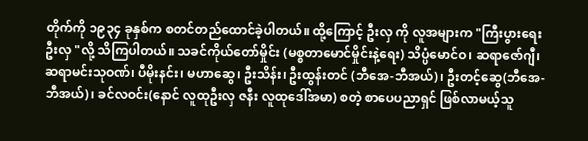တိုက်ကို ၁၉၃၄ ခုနှစ်က စတင်တည်ထောင်ခဲ့ပါတယ်။ ထို့ကြောင့် ဦးလှ ကို လူအများက "ကြီးပွားရေးဦးလှ "လို့ သိကြပါတယ်။ သခင်ကိုယ်‌တော်မှိုင်း (မစ္စတာမောင်မှိုင်းနဲ့ရေး) သိပ္ပံ‌မောင်ဝ၊ ဆရာဇော်ဂျီ၊ ဆရာမင်းသုဝဏ်၊ ပီမိုးနင်း၊ မဟာဆွေ၊ ဦးသိန်း၊ ဦးထွန်းတင် (ဘီအေ-ဘီအယ်)၊ ဦးတင့်ဆွေ(ဘီ‌အေ-ဘီအယ်)၊ ခင်လဝင်း(နောင် လူထုဦးလှ ဇနီး လူထုဒေါ်အမာ) စတဲ့ စာပေပညာရှင် ဖြစ်လာမယ့်သူ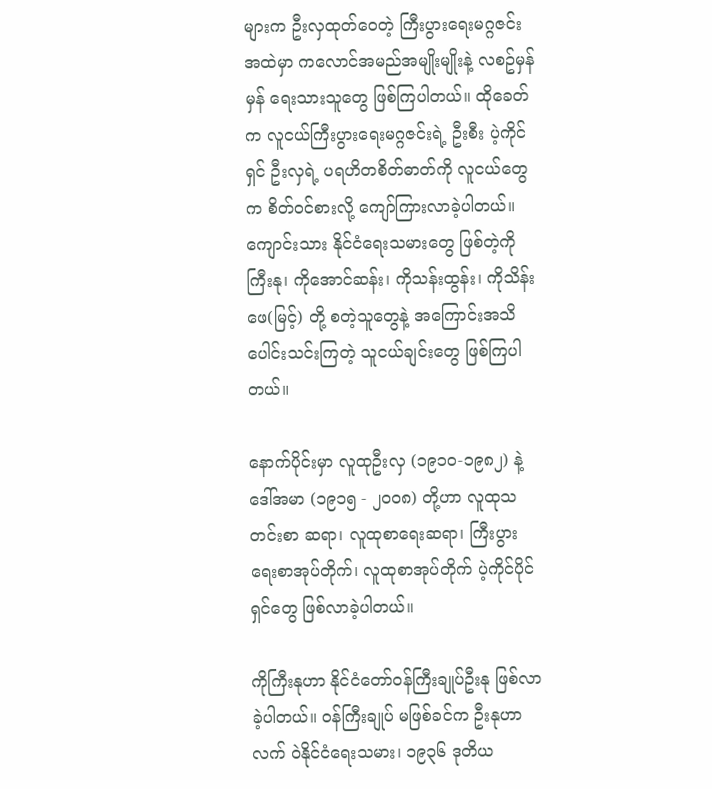များက ဦးလှထုတ်‌ဝေတဲ့ ကြီးပွားရေးမဂ္ဂဇင်းအထဲမှာ ကလောင်အမည်အမျိုးမျိုးနဲ့ လစဥ်မှန်မှန် ရေးသားသူ‌တွေ ဖြစ်ကြပါတယ်။ ထိုခေတ်က လူငယ်ကြီးပွားရေးမဂ္ဂဇင်းရဲ့ ဦးစီး ပဲ့ကိုင်ရှင် ဦးလှရဲ့ ပရဟိတစိတ်ဓာတ်ကို လူငယ်တွေက စိတ်ဝင်စားလို့ ကျော်ကြားလာခဲ့ပါတယ်။ ကျောင်းသား နိုင်ငံရေးသမားတွေ ဖြစ်တဲ့ကိုကြီးနု၊ ကိုအောင်ဆန်း၊ ကိုသန်းထွန်း၊ ကိုသိန်းဖေ(မြင့်) တို့ စတဲ့သူတွေနဲ့ အကြောင်းအသိပေါင်းသင်းကြတဲ့ သူငယ်ချင်းတွေ ဖြစ်ကြပါတယ်။

နောက်ပိုင်းမှာ လူထုဦးလှ (၁၉၁၀-၁၉၈၂) နဲ့ ဒေါ်အမာ (၁၉၁၅ - ၂၀၀၈) တို့ဟာ လူထုသတင်းစာ ဆရာ၊ လူထုစာရေးဆရာ၊ ကြီးပွားရေးစာအုပ်တိုက်၊ လူထုစာအုပ်တိုက် ပဲ့ကိုင်ပိုင်ရှင်တွေ ဖြစ်လာခဲ့ပါတယ်။

ကိုကြီးနုဟာ နိုင်ငံတော်ဝန်ကြီးချုပ်ဦးနု ဖြစ်လာခဲ့ပါတယ်။ ဝန်ကြီးချုပ် မဖြစ်ခင်က ဦးနုဟာလက် ဝဲနိုင်ငံရေးသမား၊ ၁၉၃၆ ဒုတိယ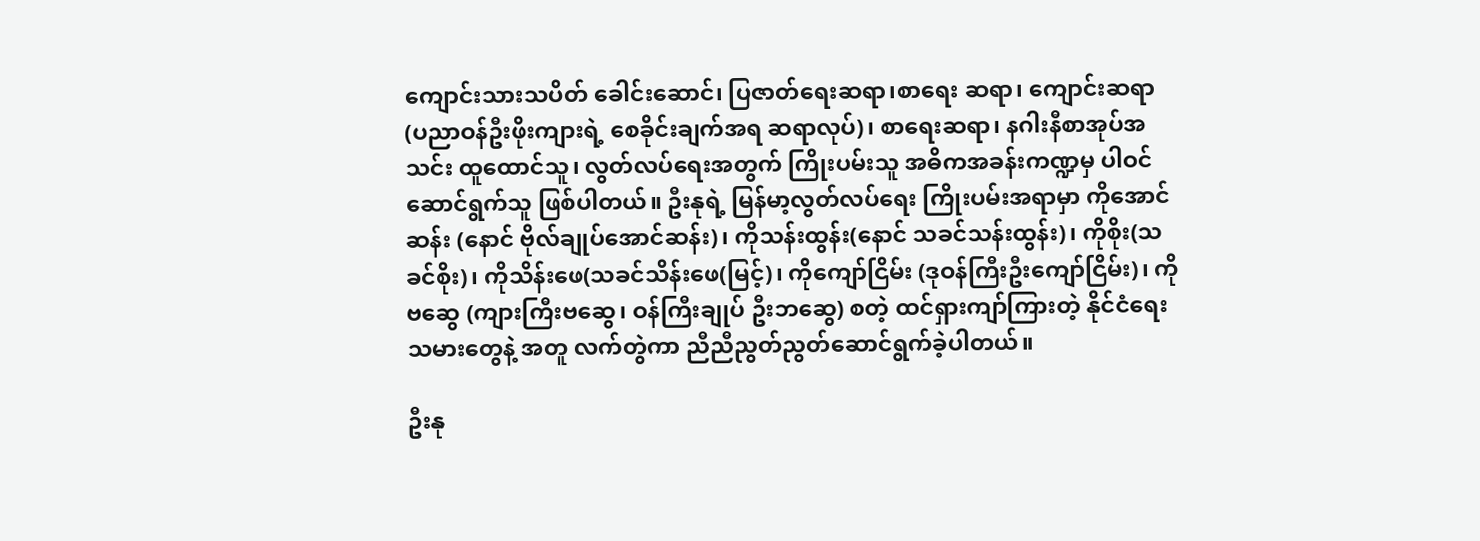ကျောင်းသားသပိတ် ခေါင်းဆောင်၊ ပြဇာတ်ရေးဆရာ၊စာရေး ဆရာ၊ ကျောင်းဆရာ (ပညာဝန်ဦးဖိုးကျားရဲ့ စေခိုင်းချက်အရ ဆရာလုပ်)၊ စာရေးဆရာ၊ နဂါးနီစာအုပ်အသင်း ထူထောင်သူ၊ လွတ်လပ်ရေးအတွက် ကြိုးပမ်းသူ အဓိကအခန်းကဏ္ဍမှ ပါဝင်ဆောင်ရွက်သူ ဖြစ်ပါတယ်။ ဦးနုရဲ့ မြန်မာ့လွတ်လပ်ရေး ကြိုးပမ်းအရာမှာ ကိုအောင်ဆန်း (နောင် ဗိုလ်ချုပ်အောင်ဆန်း)၊ ကိုသန်းထွန်း(နောင် သခင်သန်းထွန်း)၊ ကိုစိုး(သခင်စိုး)၊ ကိုသိန်းဖေ(သခင်သိန်းဖေ(မြင့်)၊ ကိုကျော်ငြိမ်း (ဒုဝန်ကြီးဦးကျော်ငြိမ်း)၊ ကိုဗဆွေ (ကျားကြီးဗဆွေ၊ ဝန်ကြီးချုပ် ဦးဘဆွေ) စတဲ့ ထင်ရှားကျာ်ကြားတဲ့ နိုင်ငံရေးသမားတွေနဲ့ အတူ လက်တွဲကာ ညီညီညွတ်ညွတ်ဆောင်ရွက်ခဲ့ပါတယ်။

ဦးနု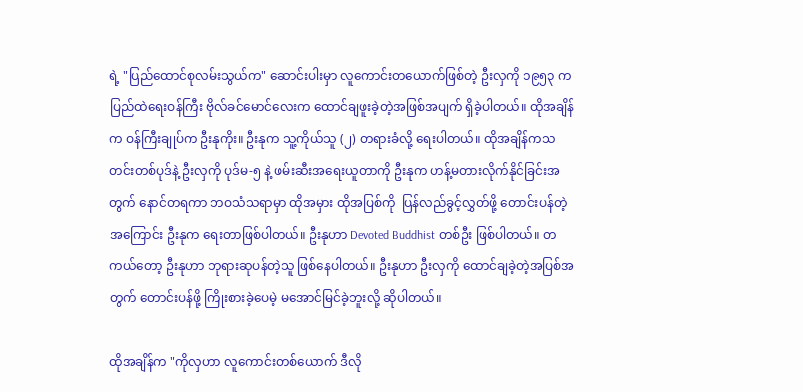ရဲ့ "ပြည်ထောင်စုလမ်းသွယ်က" ဆောင်းပါးမှာ လူကောင်းတယောက်ဖြစ်တဲ့ ဦးလှကို ၁၉၅၃ က ပြည်ထဲရေးဝန်ကြီး ဗိုလ်ခင်မောင်လေးက ထောင်ချဖူးခဲ့တဲ့အဖြစ်အပျက် ရှိခဲ့ပါတယ်။ ထိုအချိန်က ဝန်ကြီးချုပ်က ဦးနုကိုး။ ဦးနုက သူ့ကိုယ်သူ (၂) တရားခံလို့ ရေးပါတယ်။ ထိုအချိန်ကသတင်းတစ်ပုဒ်နဲ့ ဦးလှကို ပုဒ်မ-၅ နဲ့ ဖမ်းဆီးအရေးယူတာကို ဦးနုက ဟန့်မတားလိုက်နိုင်ခြင်းအတွက် နောင်တရကာ ဘဝသံသရာမှာ ထိုအမှား ထိုအပြစ်ကို  ပြန်လည်ခွင့်လွှတ်ဖို့ တောင်းပန်တဲ့အကြောင်း ဦးနုက ရေးတာဖြစ်ပါတယ်။ ဦးနုဟာ Devoted Buddhist တစ်ဦး ဖြစ်ပါတယ်။ တကယ်တော့ ဦးနုဟာ ဘုရားဆုပန်တဲ့သူ ဖြစ်‌နေပါတယ်။ ဦးနုဟာ ဦးလှကို ထောင်ချခဲ့တဲ့အပြစ်အတွက် တောင်းပန်ဖို့ ကြိုးစားခဲ့ပေမဲ့ မအောင်မြင်ခဲ့ဘူးလို့ ဆိုပါတယ်။

ထိုအချိန်က "ကိုလှဟာ လူကောင်းတစ်ယောက် ဒီလို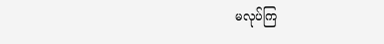မလုပ်ကြ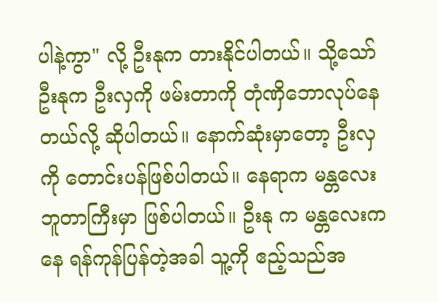ပါနဲ့ကွာ" လို့ ဦးနုက တားနိုင်ပါတယ်။ သို့သော် ဦးနုက ဦးလှကို ဖမ်းတာကို တုံဏှိ‌ဘောလုပ်နေတယ်လို့ ဆိုပါတယ်။ နောက်ဆုံးမှာတော့ ဦးလှကို တောင်းပန်ဖြစ်ပါတယ်။ နေရာက မန္တလေးဘူတာကြီးမှာ ဖြစ်ပါတယ်။ ဦးနု က မန္တလေးကနေ ရန်ကုန်ပြန်တဲ့အခါ သူ့ကို ဧည့်သည်အ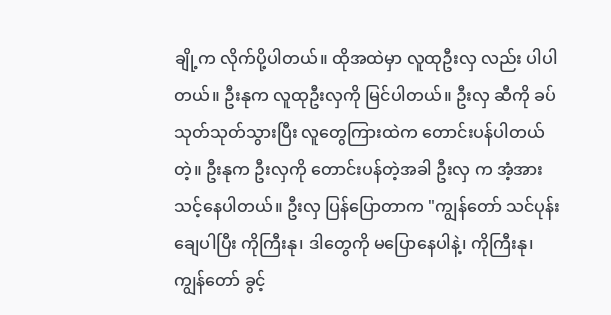ချို့က လိုက်ပို့ပါတယ်။ ထိုအထဲမှာ လူထုဦးလှ လည်း ပါပါတယ်။ ဦးနုက လူထုဦးလှကို မြင်ပါတယ်။ ဦးလှ ဆီကို ခပ်သုတ်သုတ်သွားပြီး လူတွေကြားထဲက တောင်းပန်ပါတယ်တဲ့။ ဦးနုက ဦးလှကို တောင်းပန်တဲ့အခါ ဦးလှ က အံ့အားသင့်နေပါတယ်။ ဦးလှ ပြန်ပြောတာက "ကျွန်တော် သင်ပုန်းချေပါပြီး ကိုကြီးနု၊ ဒါတွေကို မပြောနေပါနဲ့၊ ကိုကြီးနု၊ ကျွန်တော် ခွင့်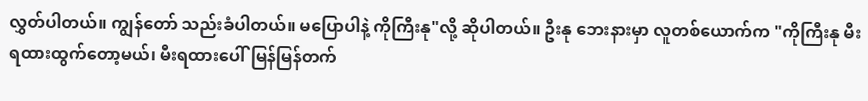လွှတ်ပါတယ်။ ကျွန်တော် သည်းခံပါတယ်။ မပြောပါနဲ့ ကိုကြီးနု"လို့ ဆိုပါတယ်။ ဦးနု ဘေးနားမှာ လူတစ်ယောက်က "ကိုကြီးနု မီးရထားထွက်တော့မယ်၊ မီးရထားပေါ်မြန်မြန်တက်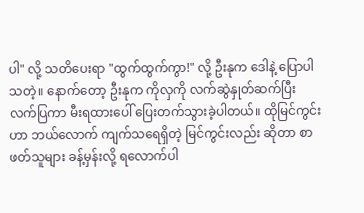ပါ" လို့ သတိပေးရာ "ထွက်ထွက်ကွာ!" လို့ ဦးနုက ဒေါနဲ့ ပြောပါသတဲ့။ နောက်တော့ ဦးနုက ကိုလှကို လက်ဆွဲနှုတ်ဆက်ပြီး လက်ပြကာ မီးရထားပေါ် ပြေးတက်သွားခဲ့ပါတယ်။ ထိုမြင်ကွင်းဟာ ဘယ်လောက် ကျက်သရေရှိတဲ့ မြင်ကွင်းလည်း ဆိုတာ စာဖတ်သူများ ခန့်မှန်းလို့ ရလောက်ပါ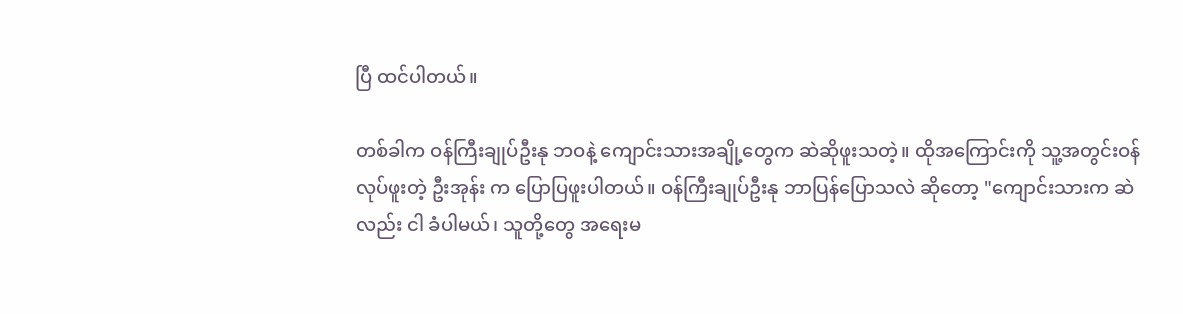ပြီ ထင်ပါတယ်။

တစ်ခါက ဝန်ကြီးချုပ်ဦးနု ဘဝနဲ့ ကျောင်းသားအချို့တွေက ဆဲဆိုဖူးသတဲ့။ ထိုအကြောင်းကို သူ့အတွင်းဝန် လုပ်ဖူးတဲ့ ဦးအုန်း က ပြောပြဖူးပါတယ်။ ဝန်ကြီးချုပ်ဦးနု ဘာပြန်ပြောသလဲ ဆိုတော့ "ကျောင်းသားက ဆဲလည်း ငါ ခံပါမယ်၊ သူတို့တွေ အရေးမ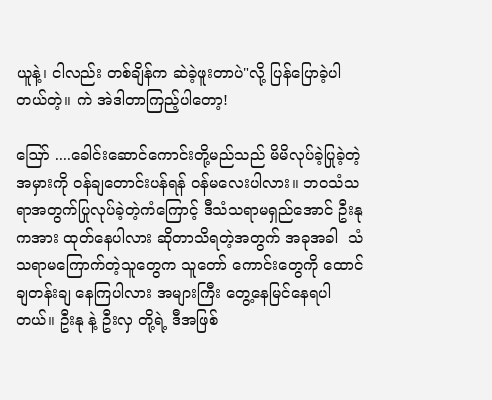ယူနဲ့၊ ငါလည်း တစ်ချိန်က ဆဲခဲ့ဖူးတာပဲ"လို့ ပြန်ပြောခဲ့ပါတယ်တဲ့။ ကဲ အဲဒါတာကြည့်ပါတော့!

ဪ ....ခေါင်းဆောင်ကောင်းတို့မည်သည် မိမိလုပ်ခဲ့ပြုခဲ့တဲ့အမှားကို ဝန်ချတောင်းပန်ရန် ဝန်မလေးပါလား။ ဘဝသံသရာအတွက်ပြုလုပ်ခဲ့တဲ့ကံကြောင့် ဒီသံသရာမရှည်အောင် ဦးနုကအား ထုတ်နေပါလား ဆိုတာသိရတဲ့အတွက် အခုအခါ  သံသရာမကြောက်တဲ့သူတွေက သူတော် ကောင်းတွေကို ထောင်ချတန်းချ နေကြပါလား အများကြီး တွေ့နေမြင်နေရပါတယ်။ ဦးနု နဲ့ ဦးလှ တို့ရဲ့ ဒီအဖြစ်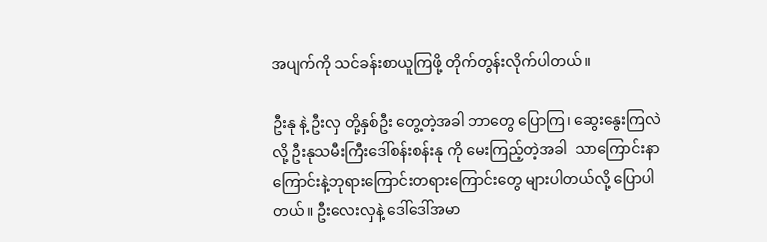အပျက်ကို သင်ခန်းစာယူကြဖို့ တိုက်တွန်းလိုက်ပါတယ်။

ဦးနု နဲ့ ဦးလှ တို့နှစ်ဦး တွေ့တဲ့အခါ ဘာတွေ ပြောကြ၊ ဆွေးနွေးကြလဲလို့ ဦးနုသမီးကြီးဒေါ်စန်းစန်းနု ကို မေးကြည့်တဲ့အခါ  သာကြောင်းနာကြောင်းနဲ့ဘုရားကြောင်းတရားကြောင်းတွေ များပါတယ်လို့ ပြောပါတယ်။ ဦးလေးလှနဲ့ ဒေါ်‌ဒေါ်အမာ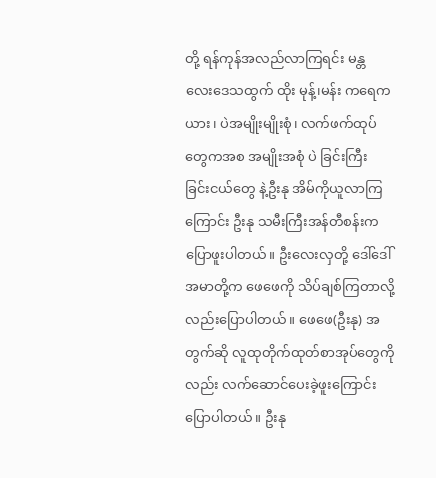တို့ ရန်ကုန်အလည်လာကြရင်း မန္တလေး‌ဒေသထွက် ထိုး မုန့်၊မန်း ကရေကယား၊ ပဲအမျိုးမျိုးစုံ၊ လက်ဖက်ထုပ်တွေကအစ အမျိုးအစုံ ပဲ ခြင်းကြီး ခြင်းငယ်တွေ နဲ့ဦးနု အိမ်ကိုယူလာကြကြောင်း ဦးနု သမီးကြီးအန်တီစန်းက ပြောဖူးပါတယ်။ ဦးလေးလှတို့ ဒေါ်ဒေါ်အမာတို့က ဖေဖေကို သိပ်ချစ်ကြတာလို့လည်းပြောပါတယ်။ ဖေဖေ(ဦးနု) အတွက်ဆို လူထုတိုက်ထုတ်စာအုပ်တွေကိုလည်း လက်ဆောင်ပေးခဲ့ဖူးကြောင်းပြောပါတယ်။ ဦးနု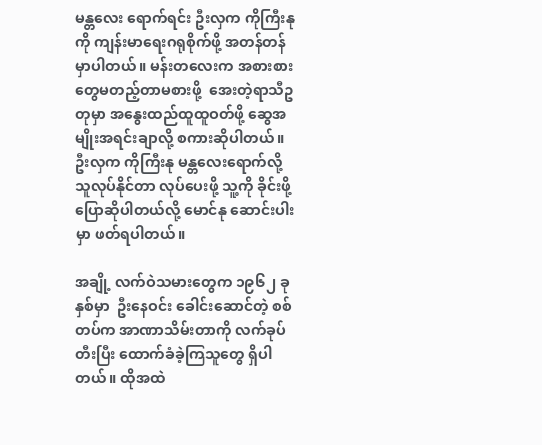မန္တလေး ရောက်ရင်း ဦးလှက ကိုကြီးနုကို ကျန်းမာရေးဂရုစိုက်ဖို့ အတန်တန် မှာပါတယ်။ မန်းတလေးက အစားစားတွေမတည့်တာမစားဖို့  အေးတဲ့ရာသီဥတုမှာ အနွေးထည်ထူထူဝတ်ဖို့ ဆွေအမျိုးအရင်းချာလို့ စကားဆိုပါတယ်။ ဦးလှက ကိုကြီးနု မန္တလေးရောက်လို့ သူလုပ်နိုင်တာ လုပ်ပေးဖို့ သူ့ကို ခိုင်းဖို့ ပြောဆိုပါတယ်လို့ မောင်နု ဆောင်းပါးမှာ ဖတ်ရပါတယ်။

အချို့ လက်ဝဲသမား‌တွေက ၁၉၆၂ ခုနှစ်မှာ  ဦးနေဝင်း‌ ခေါင်း‌ဆောင်တဲ့ စစ်တပ်က အာဏာသိမ်းတာကို လက်ခုပ်တီးပြီး ထောက်ခံခဲ့ကြသူတွေ ရှိပါတယ်။ ထိုအထဲ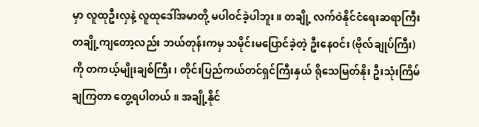မှာ လူထုဦးလှနဲ့ လူထုဒေါ်အမာတို့ မပါဝင်ခဲ့ပါဘူး။ တချို့ လက်ဝဲနိုင်ငံရေးဆရာကြီး တချို့ကျတော့လည်း ဘယ်တုန်းကမှ သမိုင်းမပြောင်ခဲ့တဲ့ ဦးနေဝင်း (ဗိုလ်ချုပ်ကြီး)ကို တကယ့်မျိုးချစ်ကြီး၊ တိုင်းပြည်ကယ်တင်ရှင်ကြီးနှယ် ရိုသေမြတ်နိုး ဦးသုံးကြိမ်ချကြတာ တွေ့ရပါတယ်။ အချို့နိုင်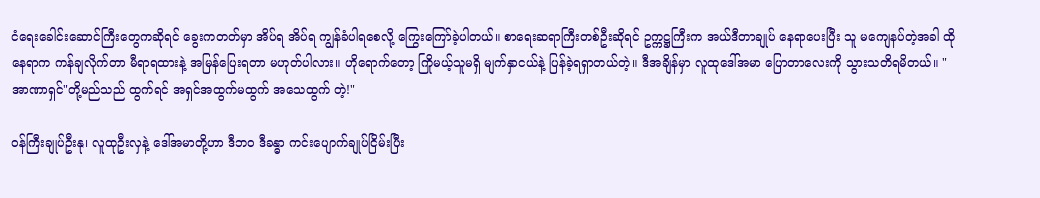ငံရေးခေါင်းဆောင်ကြီးတွေကဆိုရင် ခွေးကတတ်မှာ အိပ်ရ အိပ်ရ ကျွန်ခံပါရစေလို့ ကြွေးကြော်ခဲ့ပါတယ်။ စာရေးဆရာကြီးတစ်ဦးဆိုရင် ဥက္ကဋ္ဌကြီးက အယ်ဒီတာချုပ် နေရာပေးပြီး သူ မကျေနပ်တဲ့အခါ ထိုနေရာက ကန်ချလိုက်တာ မီရာရထားနဲ့ အမြန်ပြေးရတာ မဟုတ်ပါလား။ ဟိုရောက်တော့ ကြိုမယ့်သူမရှိ မျက်နှာငယ်နဲ့ ပြန်ခဲ့ရရှာတယ်တဲ့။ ဒီအချိန်မှာ လူထုဒေါ်အမာ ပြောတာလေးကို သွားသတိရမိတယ်။ "အာဏာရှင်"တို့မည်သည် ထွက်ရင် အရှင်အထွက်မထွက် ‌အသေထွက် တဲ့!"

ဝန်ကြီးချုပ်ဦးနု၊ လူထုဦးလှနဲ့‌ ဒေါ်အမာတို့ဟာ ဒီဘဝ ဒီခန္ဓာ ကင်းပျောက်ချုပ်ငြိမ်းပြီး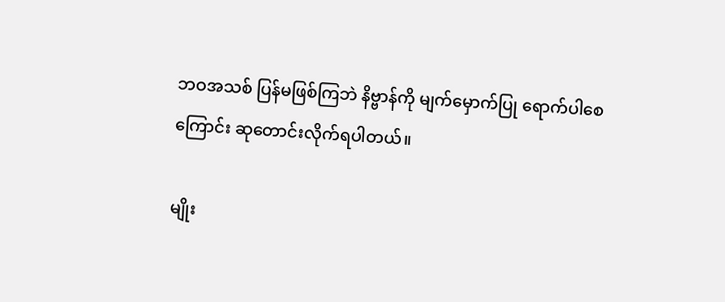ဘဝအသစ် ပြန်မဖြစ်ကြဘဲ နိဗ္ဗာန်ကို မျက်မှောက်ပြု ရောက်ပါစေကြောင်း ဆုတောင်းလိုက်ရပါတယ်။

မျိုး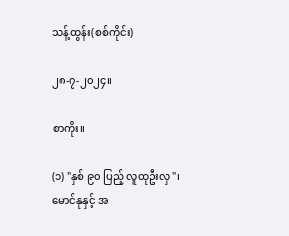သန့်ထွန်း(စစ်ကိုင်း)

၂၈-၇-၂၀၂၄။

စာကိုး။

(၁) "နှစ် ၉၀ ပြည့် လူထုဦးလှ"၊ မောင်နုနှင့် အ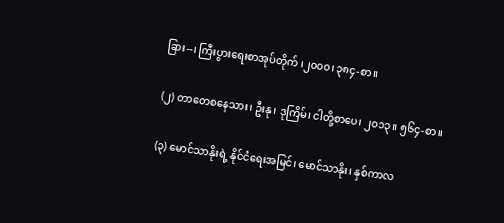ခြား--၊ ကြီးပွားရေးစာအုပ်တိုက် ၊၂၀၀၀၊ ၃၈၄-စာ။

(၂) တာတေစနေသား၊ ဦးနု၊ ဒုကြိမ်၊ ငါတို့စာပေ၊ ၂၀၁၃။ ၅၆၄-စာ။

(၃) မောင်သာနိုးရဲ့ နိုင်ငံရေးအမြင်၊ မောင်သာနိုး၊ နှစ်ကာလ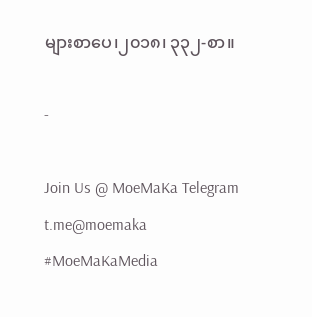များစာပေ၊၂၀၁၈၊ ၃၃၂-စာ။

-

Join Us @ MoeMaKa Telegram
t.me@moemaka
#MoeMaKaMedia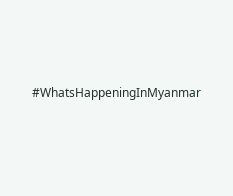#WhatsHappeningInMyanmar